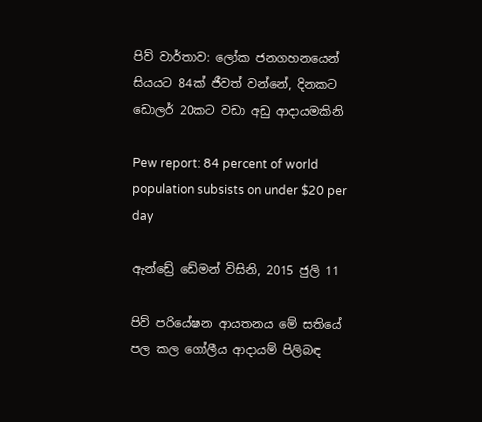පිව් වාර්තාව: ලෝක ජනගහනයෙන් සියයට 84ක් ජීවත් වන්නේ, දිනකට ඩොලර් 20කට වඩා අඩු ආදායමකිනි

Pew report: 84 percent of world population subsists on under $20 per day

ඇන්ඩ්‍රේ ඩේමන් විසිනි, 2015 ජුලි 11

පිව් පරියේෂන ආයතනය මේ සතියේ පල කල ගෝලීය ආදායම් පිලිබඳ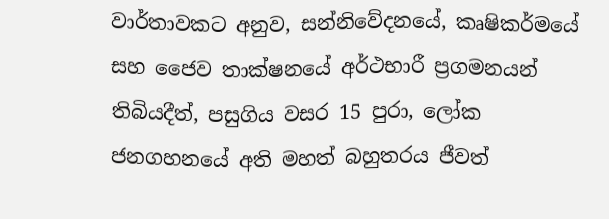වාර්තාවකට අනුව, සන්නිවේදනයේ, කෘෂිකර්මයේ සහ ජෛව තාක්ෂනයේ අර්ථභාරී ප්‍රගමනයන් තිබියදීත්, පසුගිය වසර 15 පුරා, ලෝක ජනගහනයේ අති මහත් බහුතරය ජීවත්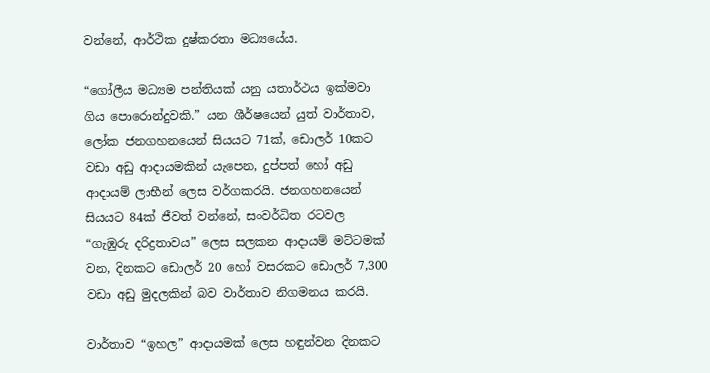වන්නේ, ආර්ථික දුෂ්කරතා මධ්‍යයේය.

“ගෝලීය මධ්‍යම පන්තියක් යනු යතාර්ථය ඉක්මවා ගිය පොරොන්දුවකි.” යන ශීර්ෂයෙන් යුත් වාර්තාව, ලෝක ජනගහනයෙන් සියයට 71ක්, ඩොලර් 10කට වඩා අඩු ආදායමකින් යැපෙන, දුප්පත් හෝ අඩු ආදායම් ලාභීන් ලෙස වර්ගකරයි. ජනගහනයෙන් සියයට 84ක් ජීවත් වන්නේ, සංවර්ධිත රටවල “ගැඹුරු දරිද්‍රතාවය” ලෙස සලකන ආදායම් මට්ටමක් වන, දිනකට ඩොලර් 20 හෝ වසරකට ඩොලර් 7,300 වඩා අඩු මුදලකින් බව වාර්තාව නිගමනය කරයි.

වාර්තාව “ඉහල” ආදායමක් ලෙස හඳුන්වන දිනකට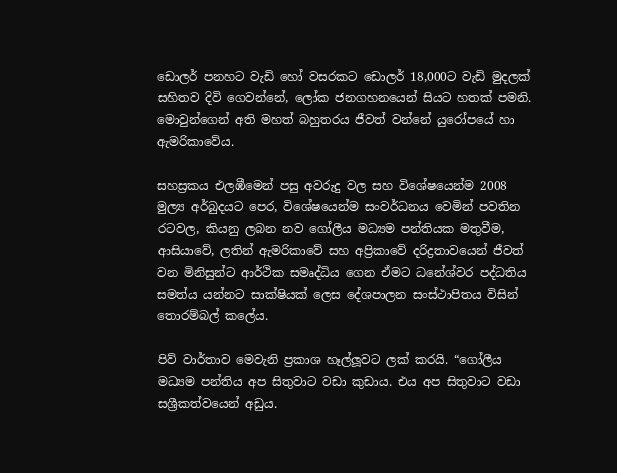ඩොලර් පනහට වැඩි හෝ වසරකට ඩොලර් 18,000ට වැඩි මුදලක් සහිතව දිවි ගෙවන්නේ, ලෝක ජනගහනයෙන් සියට හතක් පමනි. මොවුන්ගෙන් අති මහත් බහුතරය ජීවත් වන්නේ යුරෝපයේ හා ඇමරිකාවේය.

සහස්‍රකය එලඹීමෙන් පසු අවරුදු වල සහ විශේෂයෙන්ම 2008 මුල්‍ය අර්බුදයට පෙර, විශේෂයෙන්ම සංවර්ධනය වෙමින් පවතින රටවල, කියනු ලබන නව ගෝලීය මධ්‍යම පන්තියක මතුවීම, ආසියාවේ, ලතින් ඇමරිකාවේ සහ අප්‍රිකාවේ දරිද්‍රතාවයෙන් ජීවත් වන මිනිසුන්ට ආර්ථික සමෘද්ධිය ගෙන ඒමට ධනේශ්වර පද්ධතිය සමත්ය යන්නට සාක්ෂියක් ලෙස දේශපාලන සංස්ථාපිතය විසින් තොරම්බල් කලේය.

පිව් වාර්තාව මෙවැනි ප්‍රකාශ හෑල්ලූවට ලක් කරයි. “ගෝලීය මධ්‍යම පන්තිය අප සිතුවාට වඩා කුඩාය. එය අප සිතුවාට වඩා සශ්‍රීකත්වයෙන් අඩුය.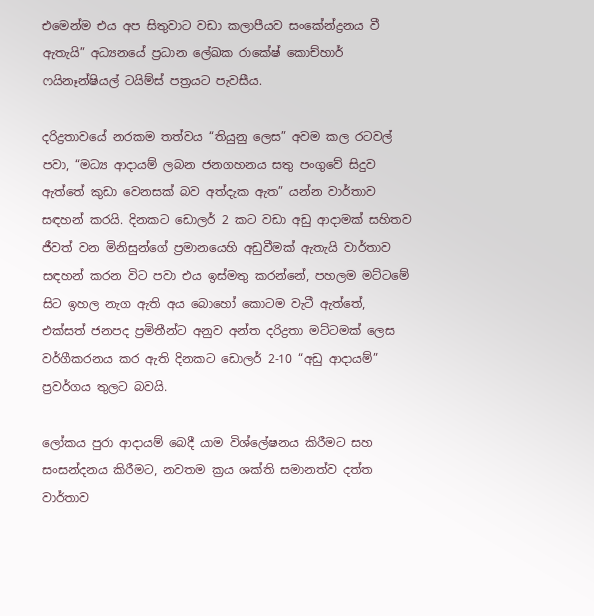එමෙන්ම එය අප සිතුවාට වඩා කලාපීයව සංකේන්ද්‍රනය වී ඇතැයි” අධ්‍යනයේ ප්‍රධාන ලේඛක රාකේෂ් කොච්හාර් ෆයිනෑන්ෂියල් ටයිම්ස් පත්‍රයට පැවසීය.

දරිද්‍රතාවයේ නරකම තත්වය “තියුනු ලෙස” අවම කල රටවල් පවා, “මධ්‍ය ආදායම් ලබන ජනගහනය සතු පංගුවේ සිදුව ඇත්තේ කුඩා වෙනසක් බව අත්දැක ඇත” යන්න වාර්තාව සඳහන් කරයි. දිනකට ඩොලර් 2 කට වඩා අඩු ආදාමක් සහිතව ජීවත් වන මිනිසුන්ගේ ප්‍රමානයෙහි අඩුවීමක් ඇතැයි වාර්තාව සඳහන් කරන විට පවා එය ඉස්මතු කරන්නේ, පහලම මට්ටමේ සිට ඉහල නැග ඇති අය බොහෝ කොටම වැටී ඇත්තේ, එක්සත් ජනපද ප්‍රමිතීන්ට අනුව අන්ත දරිද්‍රතා මට්ටමක් ලෙස වර්ගීකරනය කර ඇති දිනකට ඩොලර් 2-10 “අඩු ආදායම්” ප්‍රවර්ගය තුලට බවයි.

ලෝකය පුරා ආදායම් බෙදී යාම විශ්ලේෂනය කිරීමට සහ සංසන්දනය කිරීමට, නවතම ක්‍රය ශක්ති සමානත්ව දත්ත වාර්තාව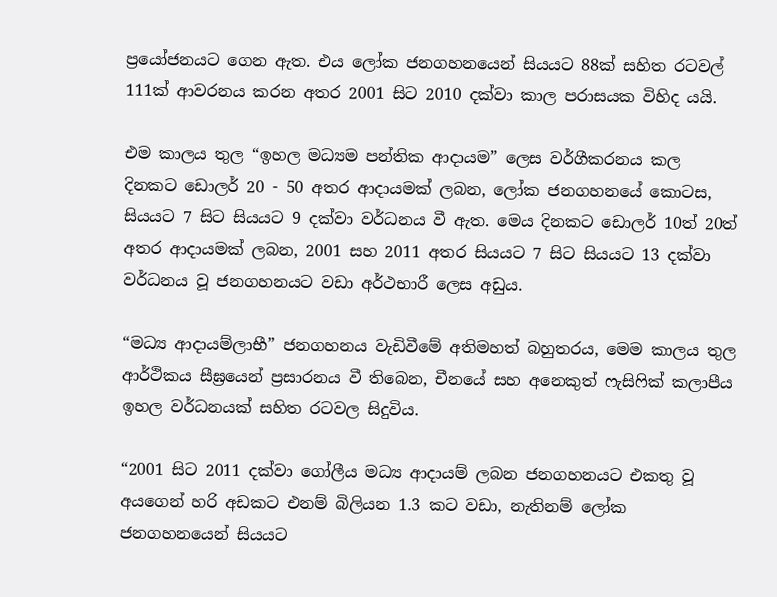ප්‍රයෝජනයට ගෙන ඇත. එය ලෝක ජනගහනයෙන් සියයට 88ක් සහිත රටවල් 111ක් ආවරනය කරන අතර 2001 සිට 2010 දක්වා කාල පරාසයක විහිද යයි.

එම කාලය තුල “ඉහල මධ්‍යම පන්තික ආදායම” ලෙස වර්ගීකරනය කල දිනකට ඩොලර් 20 - 50 අතර ආදායමක් ලබන, ලෝක ජනගහනයේ කොටස, සියයට 7 සිට සියයට 9 දක්වා වර්ධනය වී ඇත. මෙය දිනකට ඩොලර් 10ත් 20ත් අතර ආදායමක් ලබන, 2001 සහ 2011 අතර සියයට 7 සිට සියයට 13 දක්වා වර්ධනය වූ ජනගහනයට වඩා අර්ථභාරී ලෙස අඩුය.

“මධ්‍ය ආදායම්ලාභී” ජනගහනය වැඩිවීමේ අතිමහත් බහුතරය, මෙම කාලය තුල ආර්ථිකය සීඝ්‍රයෙන් ප්‍රසාරනය වී තිබෙන, චීනයේ සහ අනෙකුත් ෆැසිෆික් කලාපීය ඉහල වර්ධනයක් සහිත රටවල සිදුවිය.

“2001 සිට 2011 දක්වා ගෝලීය මධ්‍ය ආදායම් ලබන ජනගහනයට එකතු වූ අයගෙන් හරි අඩකට එනම් බිලියන 1.3 කට වඩා, නැතිනම් ලෝක ජනගහනයෙන් සියයට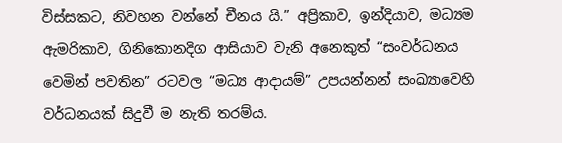විස්සකට, නිවහන වන්නේ චීනය යි.” අප්‍රිකාව, ඉන්දියාව, මධ්‍යම ඇමරිකාව, ගිනිකොනදිග ආසියාව වැනි අනෙකුත් “සංවර්ධනය වෙමින් පවතින” රටවල “මධ්‍ය ආදායම්” උපයන්නන් සංඛ්‍යාවෙහි වර්ධනයක් සිදුවී ම නැති තරම්ය.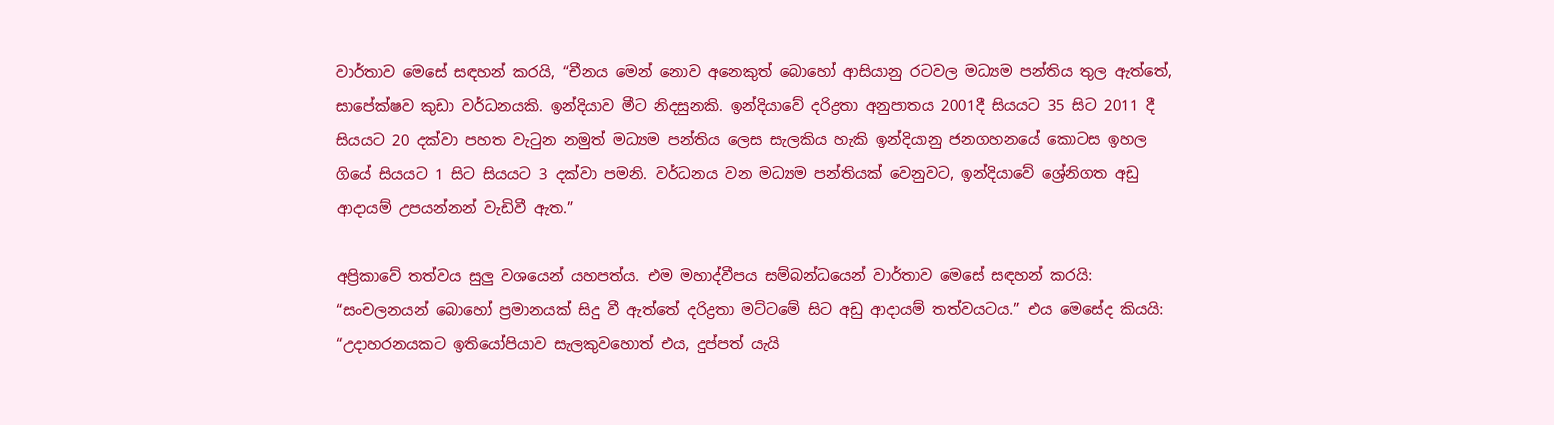වාර්තාව මෙසේ සඳහන් කරයි, “චීනය මෙන් නොව අනෙකුත් බොහෝ ආසියානු රටවල මධ්‍යම පන්තිය තුල ඇත්තේ, සාපේක්ෂව කුඩා වර්ධනයකි. ඉන්දියාව මීට නිදසුනකි. ඉන්දියාවේ දරිද්‍රතා අනුපාතය 2001දී සියයට 35 සිට 2011 දී සියයට 20 දක්වා පහත වැටුන නමුත් මධ්‍යම පන්තිය ලෙස සැලකිය හැකි ඉන්දියානු ජනගහනයේ කොටස ඉහල ගියේ සියයට 1 සිට සියයට 3 දක්වා පමනි. වර්ධනය වන මධ්‍යම පන්තියක් වෙනුවට, ඉන්දියාවේ ශ්‍රේනිගත අඩු ආදායම් උපයන්නන් වැඩිවී ඇත.”

අප්‍රිකාවේ තත්වය සුලු වශයෙන් යහපත්ය. එම මහාද්වීපය සම්බන්ධයෙන් වාර්තාව මෙසේ සඳහන් කරයි: “සංචලනයන් බොහෝ ප්‍රමානයක් සිදු වී ඇත්තේ දරිද්‍රතා මට්ටමේ සිට අඩු ආදායම් තත්වයටය.” එය මෙසේද කියයි: “උදාහරනයකට ඉතියෝපියාව සැලකුවහොත් එය, දුප්පත් යැයි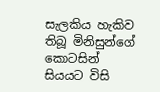සැලකිය හැකිව තිබූ මිනිසුන්ගේ කොටසින් සියයට විසි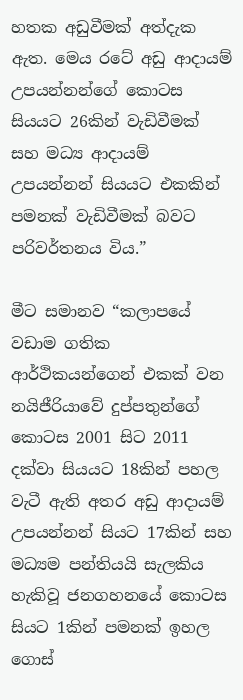හතක අඩුවීමක් අත්දැක ඇත. මෙය රටේ අඩු ආදායම් උපයන්නන්ගේ කොටස සියයට 26කින් වැඩිවීමක් සහ මධ්‍ය ආදායම් උපයන්නන් සියයට එකකින් පමනක් වැඩිවීමක් බවට පරිවර්තනය විය.”

මීට සමානව “කලාපයේ වඩාම ගතික ආර්ථිකයන්ගෙන් එකක් වන නයිජීරියාවේ දුප්පතුන්ගේ කොටස 2001 සිට 2011 දක්වා සියයට 18කින් පහල වැටී ඇති අතර අඩු ආදායම් උපයන්නන් සියට 17කින් සහ මධ්‍යම පන්තියයි සැලකිය හැකිවූ ජනගහනයේ කොටස සියට 1කින් පමනක් ඉහල ගොස්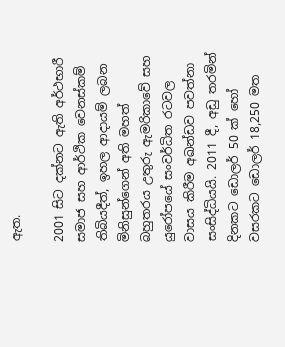ඇත.

2001 සිට දක්නට ඇති අර්ථභාරී සමාජ සහ ආර්ථික වෙනස්කම් තිබියදීත්, ඉහල ආදායම් ලබන මිනිසුන්ගෙන් අති මහත් බහුතරය උතුරු ඇමරිකාවේ සහ යුරෝපයේ සංවර්ධිත රටවල වාසය කිරීම අඛන්ඩව පවත්නා සංසිද්ධියයි. 2011 දී, අඩු තරමින් දිනකට ඩොලර් 50 ක් හෝ වසරකට ඩොලර් 18,250 මත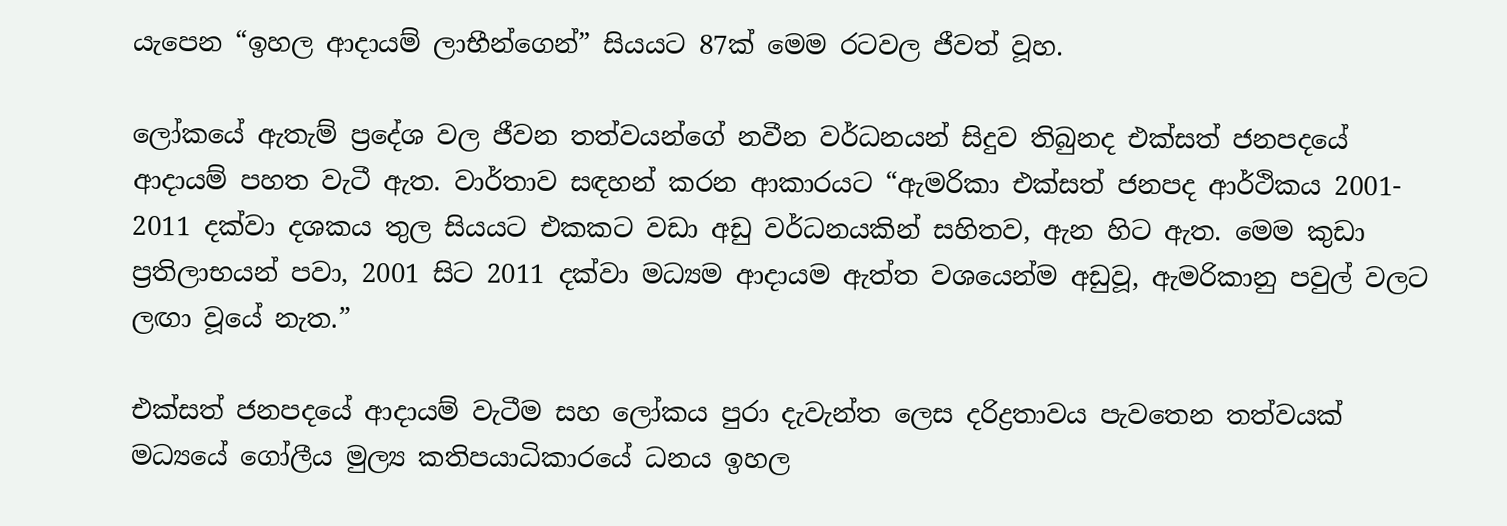යැපෙන “ඉහල ආදායම් ලාභීන්ගෙන්” සියයට 87ක් මෙම රටවල ජීවත් වූහ.

ලෝකයේ ඇතැම් ප්‍රදේශ වල ජීවන තත්වයන්ගේ නවීන වර්ධනයන් සිදුව තිබුනද එක්සත් ජනපදයේ ආදායම් පහත වැටී ඇත. වාර්තාව සඳහන් කරන ආකාරයට “ඇමරිකා එක්සත් ජනපද ආර්ථිකය 2001- 2011 දක්වා දශකය තුල සියයට එකකට වඩා අඩු වර්ධනයකින් සහිතව, ඇන හිට ඇත. මෙම කුඩා ප්‍රතිලාභයන් පවා, 2001 සිට 2011 දක්වා මධ්‍යම ආදායම ඇත්ත වශයෙන්ම අඩුවූ, ඇමරිකානු පවුල් වලට ලඟා වූයේ නැත.”

එක්සත් ජනපදයේ ආදායම් වැටීම සහ ලෝකය පුරා දැවැන්ත ලෙස දරිද්‍රතාවය පැවතෙන තත්වයක් මධ්‍යයේ ගෝලීය මුල්‍ය කතිපයාධිකාරයේ ධනය ඉහල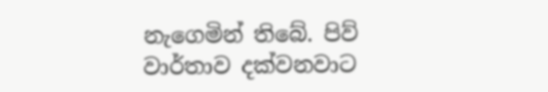නැගෙමින් තිබේ. පිව් වාර්තාව දක්වනවාට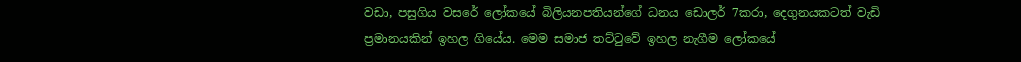වඩා, පසුගිය වසරේ ලෝකයේ බිලියනපතියන්ගේ ධනය ඩොලර් 7කරා, දෙගුනයකටත් වැඩි ප්‍රමානයකින් ඉහල ගියේය. මෙම සමාජ තට්ටුවේ ඉහල නැගීම ලෝකයේ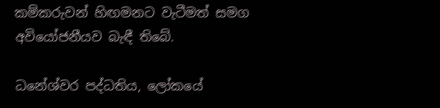කම්කරුවන් හිඟමනට වැටීමත් සමග අවියෝජනීයව බැඳී තිබේ.

ධනේශ්වර පද්ධතිය, ලෝකයේ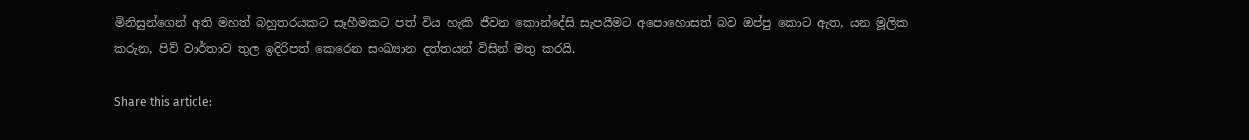මිනිසුන්ගෙන් අති මහත් බහුතරයකට සෑහීමකට පත් විය හැකි ජීවන කොන්දේසි සැපයීමට අපොහොසත් බව ඔප්පු කොට ඇත, යන මූලික කරුන, පිව් වාර්තාව තුල ඉදිරිපත් කෙරෙන සංඛ්‍යාන දත්තයන් විසින් මතු කරයි.

Share this article: